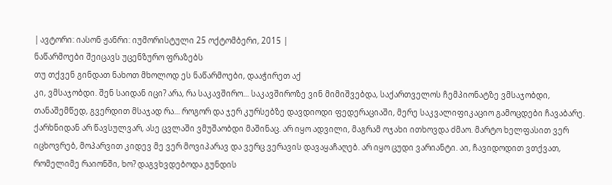| ავტორი: იასონ ჟანრი: იუმორისტული 25 ოქტომბერი, 2015 |
ნაწარმოები შეიცავს უცენზურო ფრაზებს
თუ თქვენ გინდათ ნახოთ მხოლოდ ეს ნაწარმოები, დააჭირეთ აქ
კი, ვმსაჯობდი. შენ საიდან იცი? არა, რა საკავშირო... საკავშიროზე ვინ მიმიშვებდა, საქართველოს ჩემპიონატზე ვმსაჯობდი, თანაშემწედ, გვერდით მსაჯად რა... როგორ და ჯერ კურსებზე დავდიოდი ფედერაციაში, მერე საკვალიფიკაციო გამოცდები ჩავაბარე. ქარხნიდან არ წავსულვარ, ასე ცვლაში ვმუშაობდი მაშინაც. არ იყო ადვილი, მაგრამ ოჯახი ითხოვდა ძმაო. მარტო ხელფასით ვერ იცხოვრებ, მოპარვით კიდევ მე ვერ მოვიპარავ და ვერც ვერავის დავაყაჩაღებ. არ იყო ცუდი ვარიანტი. აი, ჩავიდოდით ვთქვათ, რომელიმე რაიონში, ხო? დაგვხვდებოდა გუნდის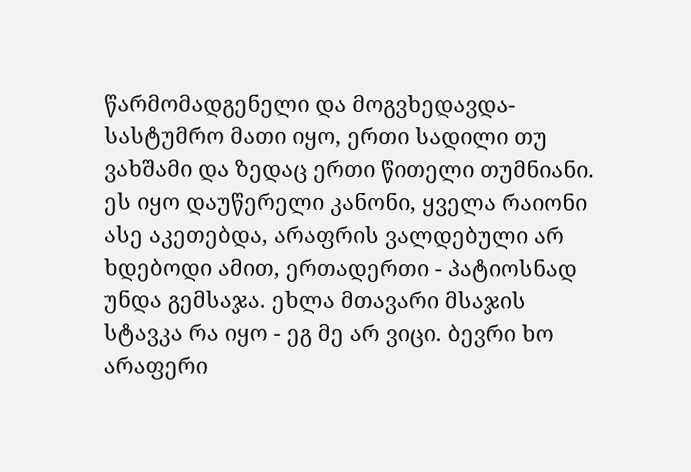წარმომადგენელი და მოგვხედავდა- სასტუმრო მათი იყო, ერთი სადილი თუ ვახშამი და ზედაც ერთი წითელი თუმნიანი. ეს იყო დაუწერელი კანონი, ყველა რაიონი ასე აკეთებდა, არაფრის ვალდებული არ ხდებოდი ამით, ერთადერთი - პატიოსნად უნდა გემსაჯა. ეხლა მთავარი მსაჯის სტავკა რა იყო - ეგ მე არ ვიცი. ბევრი ხო არაფერი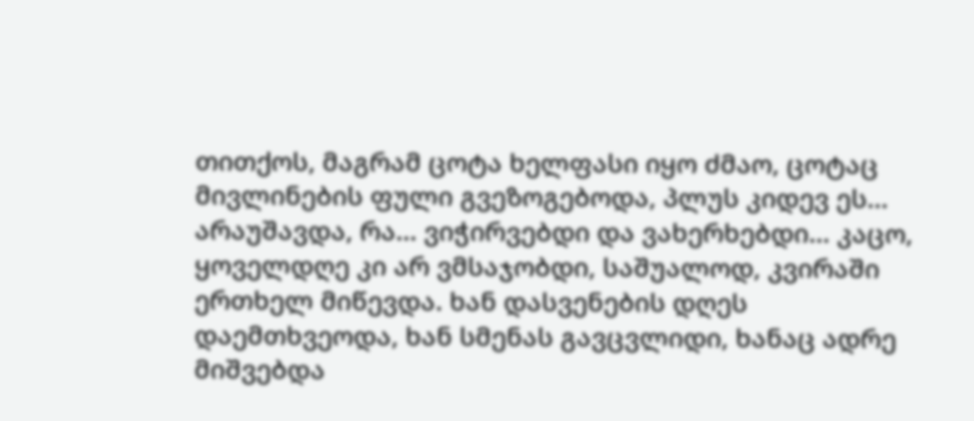თითქოს, მაგრამ ცოტა ხელფასი იყო ძმაო, ცოტაც მივლინების ფული გვეზოგებოდა, პლუს კიდევ ეს... არაუშავდა, რა... ვიჭირვებდი და ვახერხებდი... კაცო, ყოველდღე კი არ ვმსაჯობდი, საშუალოდ, კვირაში ერთხელ მიწევდა. ხან დასვენების დღეს დაემთხვეოდა, ხან სმენას გავცვლიდი, ხანაც ადრე მიშვებდა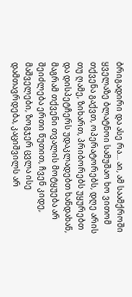ბრიგადირი და ასე რა... აი, ამ საამქროში ყველაზე ბლატნოი სამუშაო ხო ვითომ თქვენა გაქვთ, ოპერატორებს, დღე არის თუ ღამე, ზიხართ, პრიბორებს უყურებთ და დისპეტჩერს უდაკლადებთ ხანდახან, მაგრამ თქვენი თვალის მოტყუება არ შეიძლება ერთი წუთით, ჩვენ კიდე, მაშველები, ზოგჯერ ცვლა ისე დამთავრდება, კაციშვილს არ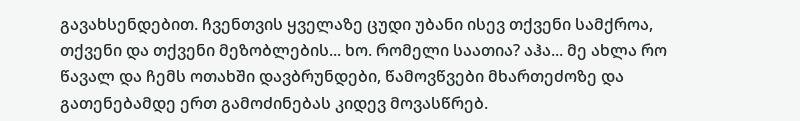გავახსენდებით. ჩვენთვის ყველაზე ცუდი უბანი ისევ თქვენი სამქროა, თქვენი და თქვენი მეზობლების... ხო. რომელი საათია? აჰა... მე ახლა რო წავალ და ჩემს ოთახში დავბრუნდები, წამოვწვები მხართეძოზე და გათენებამდე ერთ გამოძინებას კიდევ მოვასწრებ.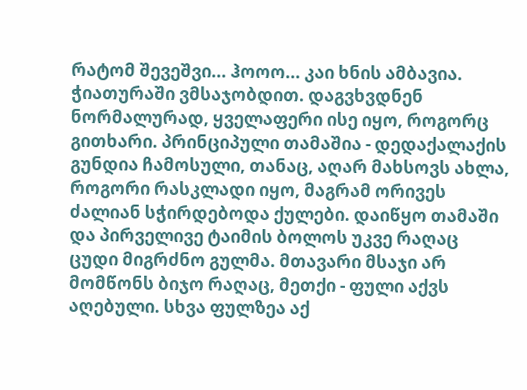რატომ შევეშვი... ჰოოო... კაი ხნის ამბავია. ჭიათურაში ვმსაჯობდით. დაგვხვდნენ ნორმალურად, ყველაფერი ისე იყო, როგორც გითხარი. პრინციპული თამაშია - დედაქალაქის გუნდია ჩამოსული, თანაც, აღარ მახსოვს ახლა, როგორი რასკლადი იყო, მაგრამ ორივეს ძალიან სჭირდებოდა ქულები. დაიწყო თამაში და პირველივე ტაიმის ბოლოს უკვე რაღაც ცუდი მიგრძნო გულმა. მთავარი მსაჯი არ მომწონს ბიჯო რაღაც, მეთქი - ფული აქვს აღებული. სხვა ფულზეა აქ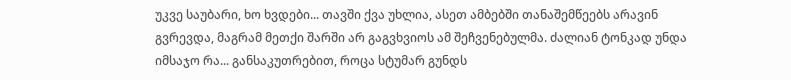უკვე საუბარი, ხო ხვდები... თავში ქვა უხლია, ასეთ ამბებში თანაშემწეებს არავინ გვრევდა, მაგრამ მეთქი შარში არ გაგვხვიოს ამ შეჩვენებულმა. ძალიან ტონკად უნდა იმსაჯო რა... განსაკუთრებით, როცა სტუმარ გუნდს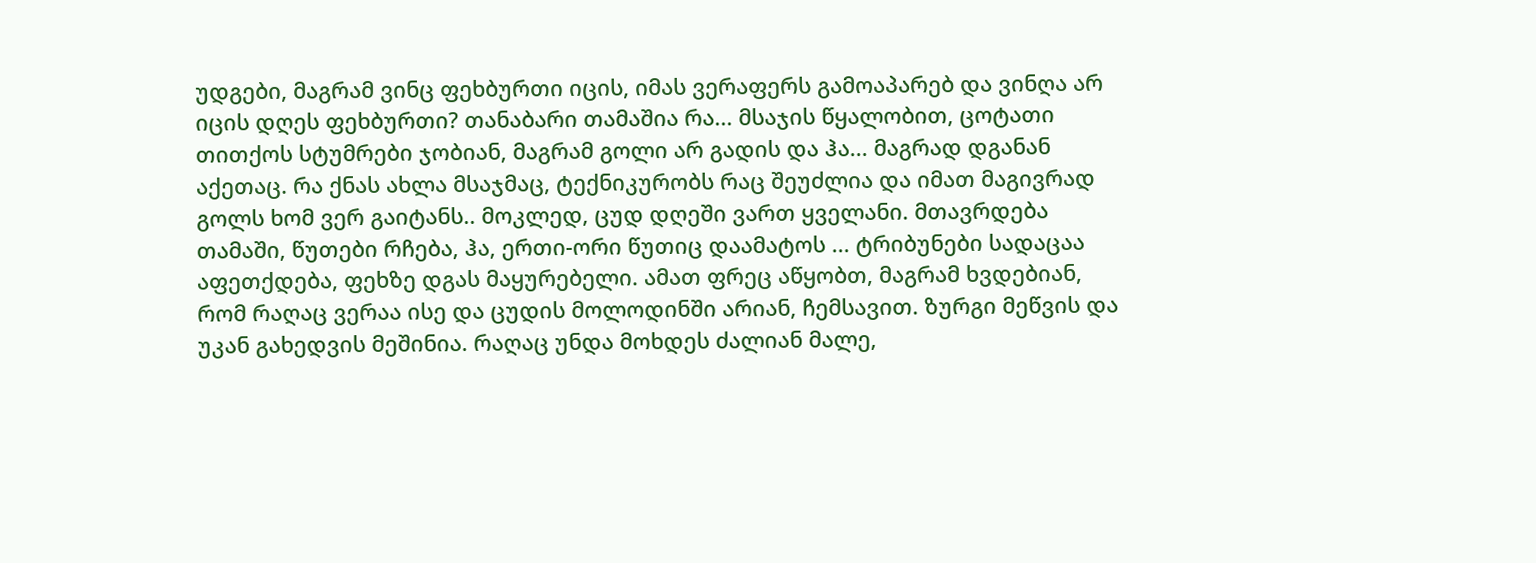უდგები, მაგრამ ვინც ფეხბურთი იცის, იმას ვერაფერს გამოაპარებ და ვინღა არ იცის დღეს ფეხბურთი? თანაბარი თამაშია რა... მსაჯის წყალობით, ცოტათი თითქოს სტუმრები ჯობიან, მაგრამ გოლი არ გადის და ჰა... მაგრად დგანან აქეთაც. რა ქნას ახლა მსაჯმაც, ტექნიკურობს რაც შეუძლია და იმათ მაგივრად გოლს ხომ ვერ გაიტანს.. მოკლედ, ცუდ დღეში ვართ ყველანი. მთავრდება თამაში, წუთები რჩება, ჰა, ერთი-ორი წუთიც დაამატოს ... ტრიბუნები სადაცაა აფეთქდება, ფეხზე დგას მაყურებელი. ამათ ფრეც აწყობთ, მაგრამ ხვდებიან, რომ რაღაც ვერაა ისე და ცუდის მოლოდინში არიან, ჩემსავით. ზურგი მეწვის და უკან გახედვის მეშინია. რაღაც უნდა მოხდეს ძალიან მალე,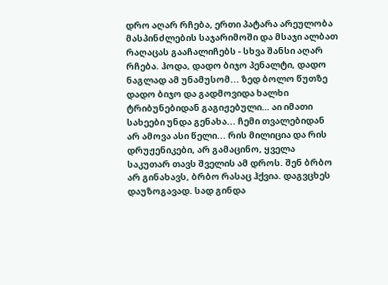დრო აღარ რჩება, ერთი პატარა არეულობა მასპინძლების საჯარიმოში და მსაჯი ალბათ რაღაცას გააჩალიჩებს - სხვა შანსი აღარ რჩება. ჰოდა, დადო ბიჯო პენალტი, დადო ნაგლად ამ უნამუსომ... ზედ ბოლო წუთზე დადო ბიჯო და გადმოვიდა ხალხი ტრიბუნებიდან გაგიჟებული… აი იმათი სახეები უნდა გენახა... ჩემი თვალებიდან არ ამოვა ასი წელი... რის მილიცია და რის დრუჟენიკები, არ გამაცინო, ყველა საკუთარ თავს შველის ამ დროს. შენ ბრბო არ გინახავს, ბრბო რასაც ჰქვია. დაგვცხეს დაუზოგავად. სად გინდა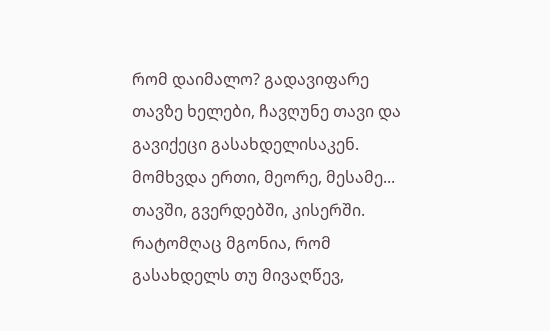რომ დაიმალო? გადავიფარე თავზე ხელები, ჩავღუნე თავი და გავიქეცი გასახდელისაკენ. მომხვდა ერთი, მეორე, მესამე... თავში, გვერდებში, კისერში. რატომღაც მგონია, რომ გასახდელს თუ მივაღწევ,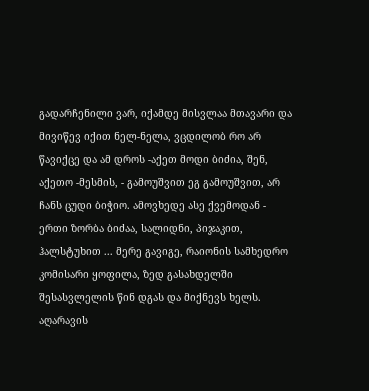გადარჩენილი ვარ, იქამდე მისვლაა მთავარი და მივიწევ იქით ნელ-ნელა, ვცდილობ რო არ წავიქცე და ამ დროს -აქეთ მოდი ბიძია, შენ, აქეთო -მესმის, - გამოუშვით ეგ გამოუშვით, არ ჩანს ცუდი ბიჭიო. ამოვხედე ასე ქვემოდან - ერთი ზორბა ბიძაა, სალიდნი, პიჯაკით, ჰალსტუხით ... მერე გავიგე, რაიონის სამხედრო კომისარი ყოფილა, ზედ გასახდელში შესასვლელის წინ დგას და მიქნევს ხელს. აღარავის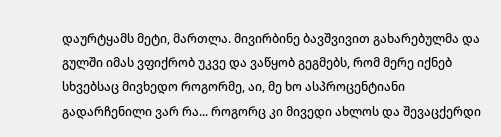დაურტყამს მეტი, მართლა. მივირბინე ბავშვივით გახარებულმა და გულში იმას ვფიქრობ უკვე და ვაწყობ გეგმებს, რომ მერე იქნებ სხვებსაც მივხედო როგორმე, აი, მე ხო ასპროცენტიანი გადარჩენილი ვარ რა... როგორც კი მივედი ახლოს და შევაცქერდი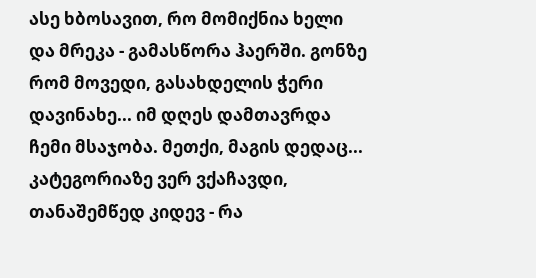ასე ხბოსავით, რო მომიქნია ხელი და მრეკა - გამასწორა ჰაერში. გონზე რომ მოვედი, გასახდელის ჭერი დავინახე... იმ დღეს დამთავრდა ჩემი მსაჯობა. მეთქი, მაგის დედაც... კატეგორიაზე ვერ ვქაჩავდი, თანაშემწედ კიდევ - რა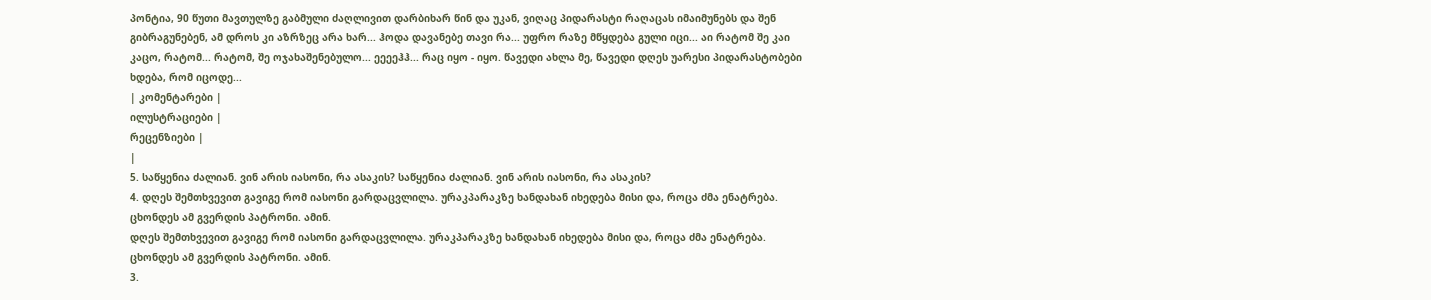პონტია, 90 წუთი მავთულზე გაბმული ძაღლივით დარბიხარ წინ და უკან, ვიღაც პიდარასტი რაღაცას იმაიმუნებს და შენ გიბრაგუნებენ, ამ დროს კი აზრზეც არა ხარ... ჰოდა დავანებე თავი რა... უფრო რაზე მწყდება გული იცი... აი რატომ შე კაი კაცო, რატომ... რატომ, შე ოჯახაშენებულო... ეეეეჰჰ... რაც იყო - იყო. წავედი ახლა მე, წავედი დღეს უარესი პიდარასტობები ხდება, რომ იცოდე...
| კომენტარები |
ილუსტრაციები |
რეცენზიები |
|
5. საწყენია ძალიან. ვინ არის იასონი, რა ასაკის? საწყენია ძალიან. ვინ არის იასონი, რა ასაკის?
4. დღეს შემთხვევით გავიგე რომ იასონი გარდაცვლილა. ურაკპარაკზე ხანდახან იხედება მისი და, როცა ძმა ენატრება.
ცხონდეს ამ გვერდის პატრონი. ამინ.
დღეს შემთხვევით გავიგე რომ იასონი გარდაცვლილა. ურაკპარაკზე ხანდახან იხედება მისი და, როცა ძმა ენატრება.
ცხონდეს ამ გვერდის პატრონი. ამინ.
3.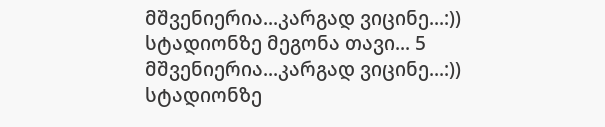მშვენიერია...კარგად ვიცინე...:)) სტადიონზე მეგონა თავი... 5
მშვენიერია...კარგად ვიცინე...:)) სტადიონზე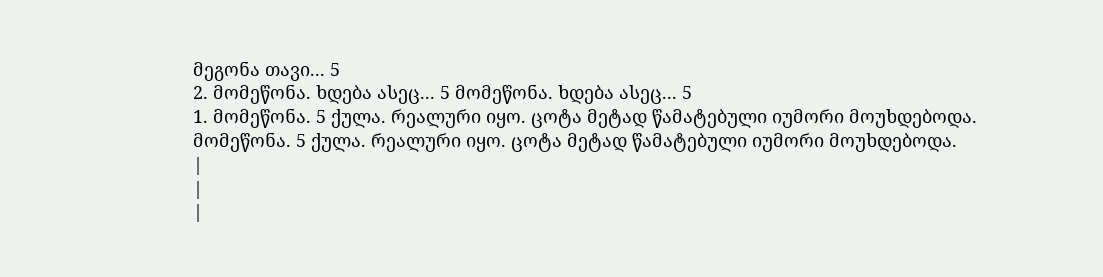მეგონა თავი... 5
2. მომეწონა. ხდება ასეც... 5 მომეწონა. ხდება ასეც... 5
1. მომეწონა. 5 ქულა. რეალური იყო. ცოტა მეტად წამატებული იუმორი მოუხდებოდა.
მომეწონა. 5 ქულა. რეალური იყო. ცოტა მეტად წამატებული იუმორი მოუხდებოდა.
|
|
|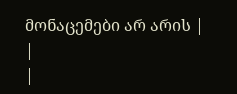მონაცემები არ არის |
|
|